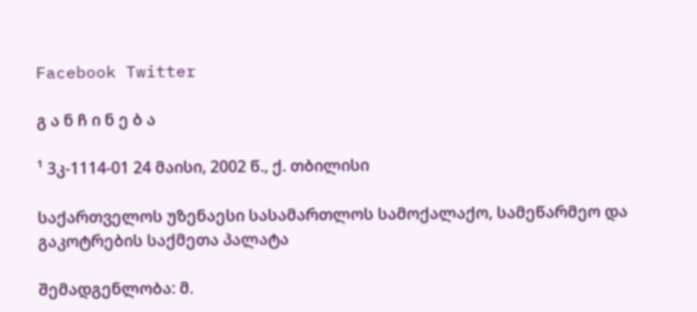Facebook Twitter

გ ა ნ ჩ ი ნ ე ბ ა

¹ 3კ-1114-01 24 მაისი, 2002 წ., ქ. თბილისი

საქართველოს უზენაესი სასამართლოს სამოქალაქო, სამეწარმეო და გაკოტრების საქმეთა პალატა

შემადგენლობა: მ.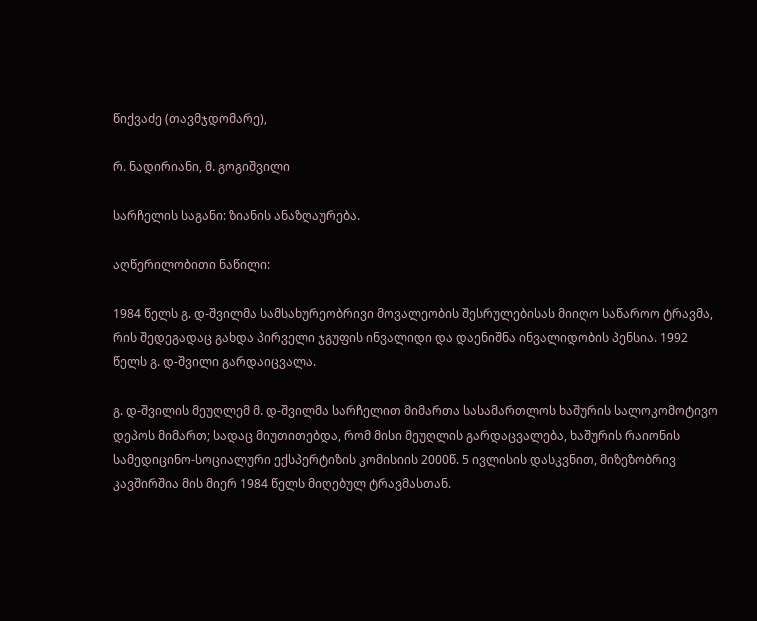წიქვაძე (თავმჯდომარე),

რ. ნადირიანი, მ. გოგიშვილი

სარჩელის საგანი: ზიანის ანაზღაურება.

აღწერილობითი ნაწილი:

1984 წელს გ. დ-შვილმა სამსახურეობრივი მოვალეობის შესრულებისას მიიღო საწაროო ტრავმა, რის შედეგადაც გახდა პირველი ჯგუფის ინვალიდი და დაენიშნა ინვალიდობის პენსია. 1992 წელს გ. დ-შვილი გარდაიცვალა.

გ. დ-შვილის მეუღლემ მ. დ-შვილმა სარჩელით მიმართა სასამართლოს ხაშურის სალოკომოტივო დეპოს მიმართ; სადაც მიუთითებდა, რომ მისი მეუღლის გარდაცვალება, ხაშურის რაიონის სამედიცინო-სოციალური ექსპერტიზის კომისიის 2000წ. 5 ივლისის დასკვნით, მიზეზობრივ კავშირშია მის მიერ 1984 წელს მიღებულ ტრავმასთან.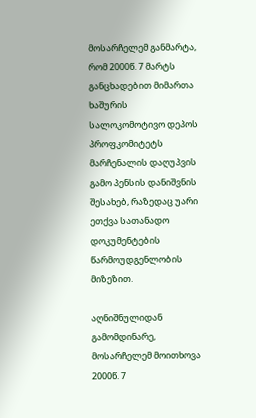მოსარჩელემ განმარტა, რომ 2000წ. 7 მარტს განცხადებით მიმართა ხაშურის სალოკომოტივო დეპოს პროფკომიტეტს მარჩენალის დაღუპვის გამო პენსის დანიშვნის შესახებ, რაზედაც უარი ეთქვა სათანადო დოკუმენტების წარმოუდგენლობის მიზეზით.

აღნიშნულიდან გამომდინარე, მოსარჩელემ მოითხოვა 2000წ. 7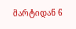მარტიდან 6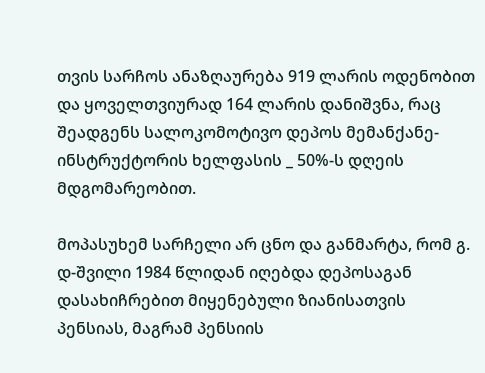თვის სარჩოს ანაზღაურება 919 ლარის ოდენობით და ყოველთვიურად 164 ლარის დანიშვნა, რაც შეადგენს სალოკომოტივო დეპოს მემანქანე-ინსტრუქტორის ხელფასის _ 50%-ს დღეის მდგომარეობით.

მოპასუხემ სარჩელი არ ცნო და განმარტა, რომ გ. დ-შვილი 1984 წლიდან იღებდა დეპოსაგან დასახიჩრებით მიყენებული ზიანისათვის პენსიას, მაგრამ პენსიის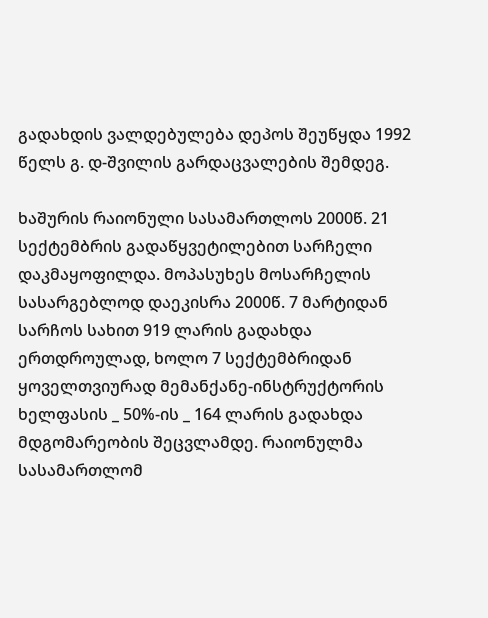გადახდის ვალდებულება დეპოს შეუწყდა 1992 წელს გ. დ-შვილის გარდაცვალების შემდეგ.

ხაშურის რაიონული სასამართლოს 2000წ. 21 სექტემბრის გადაწყვეტილებით სარჩელი დაკმაყოფილდა. მოპასუხეს მოსარჩელის სასარგებლოდ დაეკისრა 2000წ. 7 მარტიდან სარჩოს სახით 919 ლარის გადახდა ერთდროულად, ხოლო 7 სექტემბრიდან ყოველთვიურად მემანქანე-ინსტრუქტორის ხელფასის _ 50%-ის _ 164 ლარის გადახდა მდგომარეობის შეცვლამდე. რაიონულმა სასამართლომ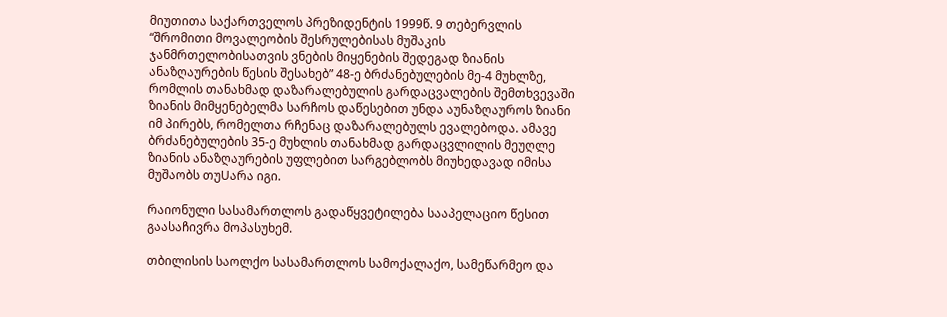მიუთითა საქართველოს პრეზიდენტის 1999წ. 9 თებერვლის “შრომითი მოვალეობის შესრულებისას მუშაკის ჯანმრთელობისათვის ვნების მიყენების შედეგად ზიანის ანაზღაურების წესის შესახებ” 48-ე ბრძანებულების მე-4 მუხლზე, რომლის თანახმად დაზარალებულის გარდაცვალების შემთხვევაში ზიანის მიმყენებელმა სარჩოს დაწესებით უნდა აუნაზღაუროს ზიანი იმ პირებს, რომელთა რჩენაც დაზარალებულს ევალებოდა. ამავე ბრძანებულების 35-ე მუხლის თანახმად გარდაცვლილის მეუღლე ზიანის ანაზღაურების უფლებით სარგებლობს მიუხედავად იმისა მუშაობს თუUარა იგი.

რაიონული სასამართლოს გადაწყვეტილება სააპელაციო წესით გაასაჩივრა მოპასუხემ.

თბილისის საოლქო სასამართლოს სამოქალაქო, სამეწარმეო და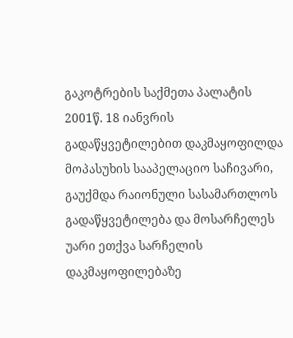გაკოტრების საქმეთა პალატის 2001წ. 18 იანვრის გადაწყვეტილებით დაკმაყოფილდა მოპასუხის სააპელაციო საჩივარი, გაუქმდა რაიონული სასამართლოს გადაწყვეტილება და მოსარჩელეს უარი ეთქვა სარჩელის დაკმაყოფილებაზე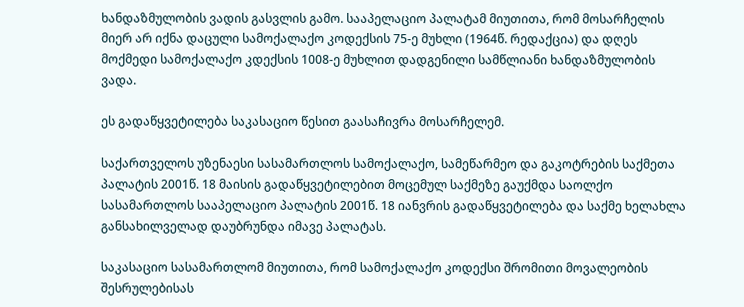ხანდაზმულობის ვადის გასვლის გამო. სააპელაციო პალატამ მიუთითა, რომ მოსარჩელის მიერ არ იქნა დაცული სამოქალაქო კოდექსის 75-ე მუხლი (1964წ. რედაქცია) და დღეს მოქმედი სამოქალაქო კდექსის 1008-ე მუხლით დადგენილი სამწლიანი ხანდაზმულობის ვადა.

ეს გადაწყვეტილება საკასაციო წესით გაასაჩივრა მოსარჩელემ.

საქართველოს უზენაესი სასამართლოს სამოქალაქო, სამეწარმეო და გაკოტრების საქმეთა პალატის 2001წ. 18 მაისის გადაწყვეტილებით მოცემულ საქმეზე გაუქმდა საოლქო სასამართლოს სააპელაციო პალატის 2001წ. 18 იანვრის გადაწყვეტილება და საქმე ხელახლა განსახილველად დაუბრუნდა იმავე პალატას.

საკასაციო სასამართლომ მიუთითა, რომ სამოქალაქო კოდექსი შრომითი მოვალეობის შესრულებისას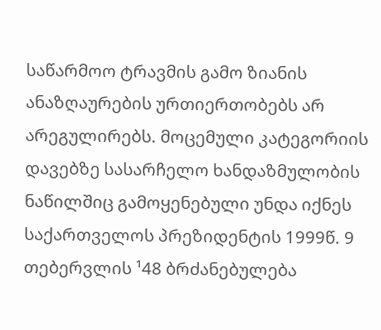საწარმოო ტრავმის გამო ზიანის ანაზღაურების ურთიერთობებს არ არეგულირებს. მოცემული კატეგორიის დავებზე სასარჩელო ხანდაზმულობის ნაწილშიც გამოყენებული უნდა იქნეს საქართველოს პრეზიდენტის 1999წ. 9 თებერვლის ¹48 ბრძანებულება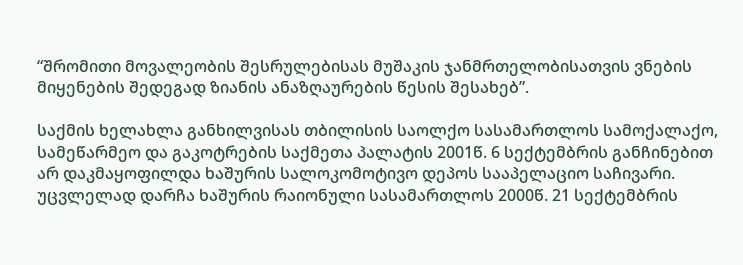“შრომითი მოვალეობის შესრულებისას მუშაკის ჯანმრთელობისათვის ვნების მიყენების შედეგად ზიანის ანაზღაურების წესის შესახებ”.

საქმის ხელახლა განხილვისას თბილისის საოლქო სასამართლოს სამოქალაქო, სამეწარმეო და გაკოტრების საქმეთა პალატის 2001წ. 6 სექტემბრის განჩინებით არ დაკმაყოფილდა ხაშურის სალოკომოტივო დეპოს სააპელაციო საჩივარი. უცვლელად დარჩა ხაშურის რაიონული სასამართლოს 2000წ. 21 სექტემბრის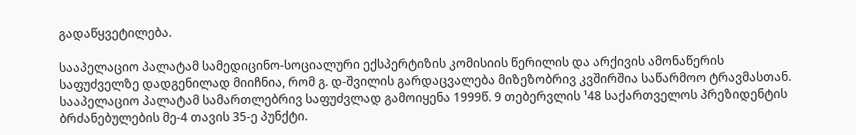გადაწყვეტილება.

სააპელაციო პალატამ სამედიცინო-სოციალური ექსპერტიზის კომისიის წერილის და არქივის ამონაწერის საფუძველზე დადგენილად მიიჩნია, რომ გ. დ-შვილის გარდაცვალება მიზეზობრივ კვშირშია საწარმოო ტრავმასთან. სააპელაციო პალატამ სამართლებრივ საფუძვლად გამოიყენა 1999წ. 9 თებერვლის ¹48 საქართველოს პრეზიდენტის ბრძანებულების მე-4 თავის 35-ე პუნქტი.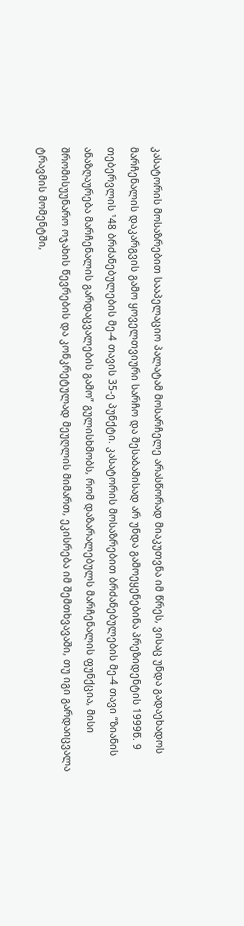კასატორის მოსაზრებით სააპელაციო პალატამ მოსარჩელე არასწორად მიაკუთვნა იმ წრეს, ვისაც უნდა გადაეხადოს მარჩენალის დაკარგვის გამო ყოველთვიური სარჩო და შესაბამისად არ უნდა გამოეყენებინა პრეზიდენტის 1999წ. 9 თებერვლის ¹48 ბრძანებულების მე-4 თავის 35-ე პუნქტი. კასატორის მოსაზრებით ბრძანებულების მე-4 თავი “ზიანის ანაზღაურება მარჩენალის გარდაცვალების გამო” გულისხმობს, რომ დაზარალებულს მარჩენალის ფუნქცია, მისი შრომისუუნარო ოჯახის წევრების და კონკრეტულად მეუღლის მიმართ, ეკისრება იმ შემთხვავაში, თუ იგი გარდაიცვალა ტრავმის მომენტში,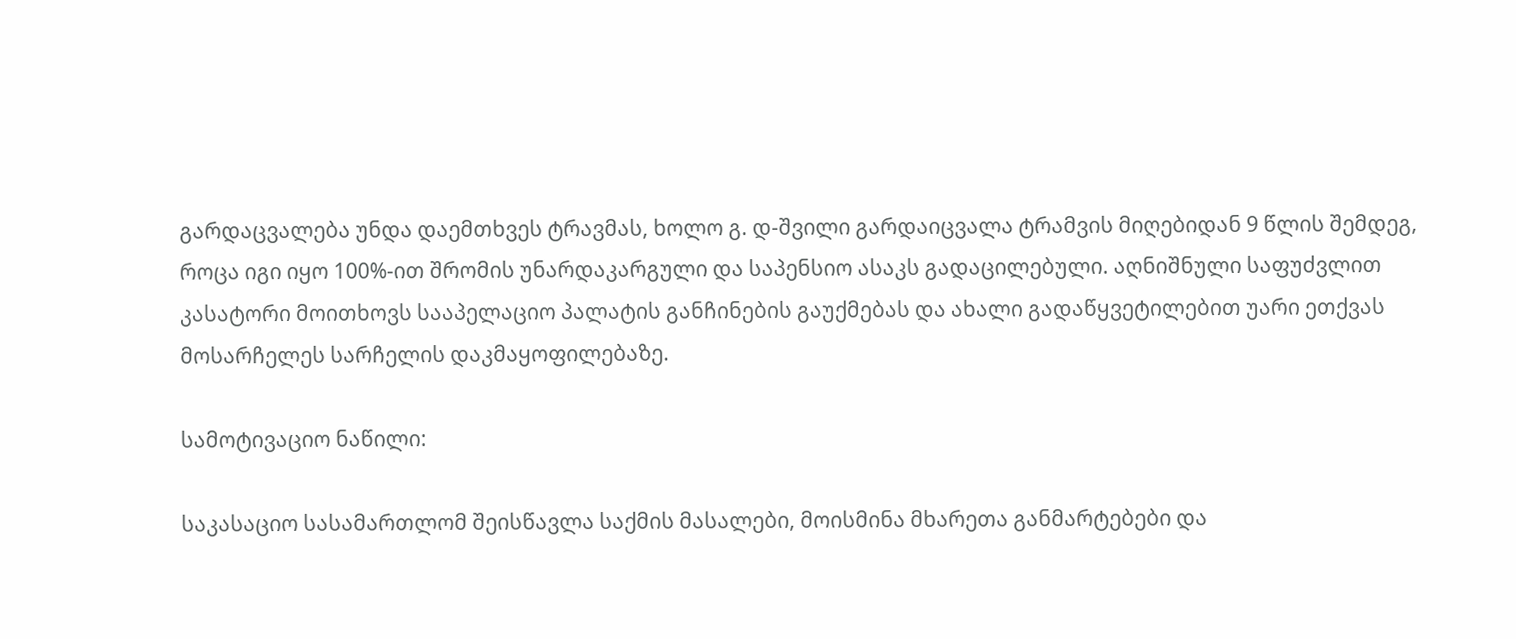გარდაცვალება უნდა დაემთხვეს ტრავმას, ხოლო გ. დ-შვილი გარდაიცვალა ტრამვის მიღებიდან 9 წლის შემდეგ, როცა იგი იყო 100%-ით შრომის უნარდაკარგული და საპენსიო ასაკს გადაცილებული. აღნიშნული საფუძვლით კასატორი მოითხოვს სააპელაციო პალატის განჩინების გაუქმებას და ახალი გადაწყვეტილებით უარი ეთქვას მოსარჩელეს სარჩელის დაკმაყოფილებაზე.

სამოტივაციო ნაწილი:

საკასაციო სასამართლომ შეისწავლა საქმის მასალები, მოისმინა მხარეთა განმარტებები და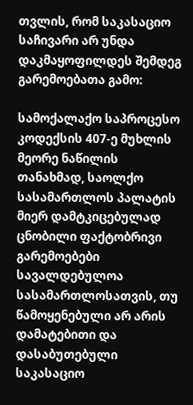თვლის, რომ საკასაციო საჩივარი არ უნდა დაკმაყოფილდეს შემდეგ გარემოებათა გამო:

სამოქალაქო საპროცესო კოდექსის 407-ე მუხლის მეორე ნაწილის თანახმად, საოლქო სასამართლოს პალატის მიერ დამტკიცებულად ცნობილი ფაქტობრივი გარემოებები სავალდებულოა სასამართლოსათვის, თუ წამოყენებული არ არის დამატებითი და დასაბუთებული საკასაციო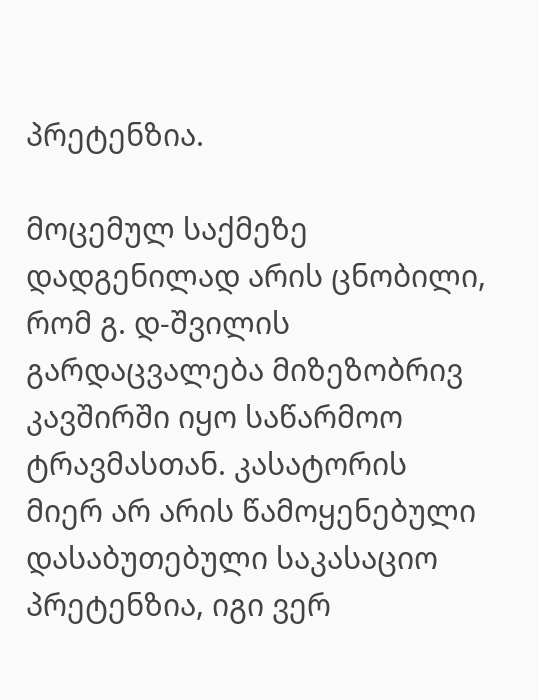პრეტენზია.

მოცემულ საქმეზე დადგენილად არის ცნობილი, რომ გ. დ-შვილის გარდაცვალება მიზეზობრივ კავშირში იყო საწარმოო ტრავმასთან. კასატორის მიერ არ არის წამოყენებული დასაბუთებული საკასაციო პრეტენზია, იგი ვერ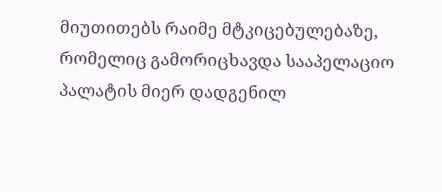მიუთითებს რაიმე მტკიცებულებაზე, რომელიც გამორიცხავდა სააპელაციო პალატის მიერ დადგენილ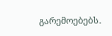გარემოებებს.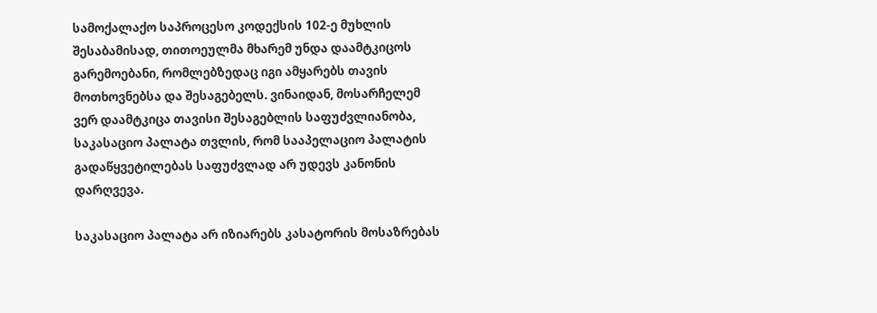სამოქალაქო საპროცესო კოდექსის 102-ე მუხლის შესაბამისად, თითოეულმა მხარემ უნდა დაამტკიცოს გარემოებანი, რომლებზედაც იგი ამყარებს თავის მოთხოვნებსა და შესაგებელს. ვინაიდან, მოსარჩელემ ვერ დაამტკიცა თავისი შესაგებლის საფუძვლიანობა, საკასაციო პალატა თვლის, რომ სააპელაციო პალატის გადაწყვეტილებას საფუძვლად არ უდევს კანონის დარღვევა.

საკასაციო პალატა არ იზიარებს კასატორის მოსაზრებას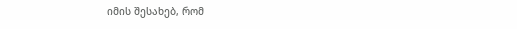იმის შესახებ, რომ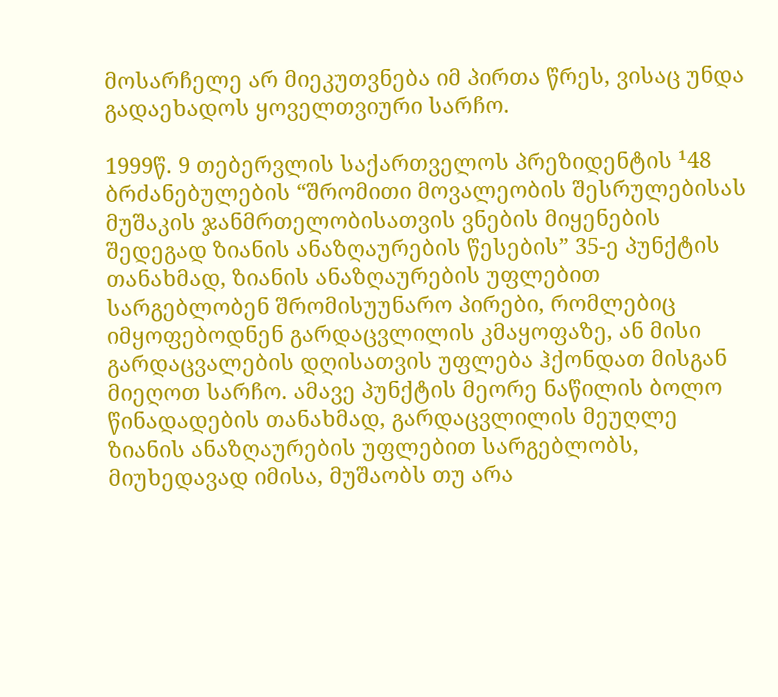მოსარჩელე არ მიეკუთვნება იმ პირთა წრეს, ვისაც უნდა გადაეხადოს ყოველთვიური სარჩო.

1999წ. 9 თებერვლის საქართველოს პრეზიდენტის ¹48 ბრძანებულების “შრომითი მოვალეობის შესრულებისას მუშაკის ჯანმრთელობისათვის ვნების მიყენების შედეგად ზიანის ანაზღაურების წესების” 35-ე პუნქტის თანახმად, ზიანის ანაზღაურების უფლებით სარგებლობენ შრომისუუნარო პირები, რომლებიც იმყოფებოდნენ გარდაცვლილის კმაყოფაზე, ან მისი გარდაცვალების დღისათვის უფლება ჰქონდათ მისგან მიეღოთ სარჩო. ამავე პუნქტის მეორე ნაწილის ბოლო წინადადების თანახმად, გარდაცვლილის მეუღლე ზიანის ანაზღაურების უფლებით სარგებლობს, მიუხედავად იმისა, მუშაობს თუ არა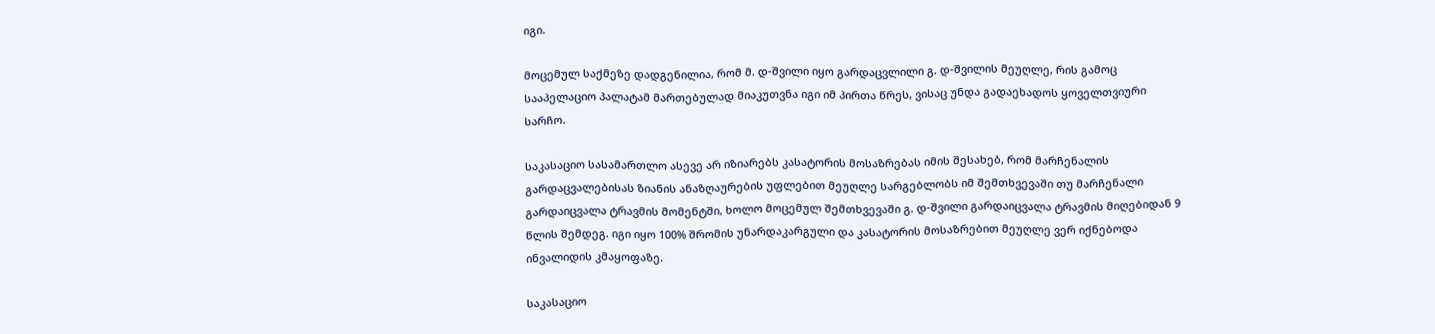იგი.

მოცემულ საქმეზე დადგენილია, რომ მ. დ-შვილი იყო გარდაცვლილი გ. დ-შვილის მეუღლე, რის გამოც სააპელაციო პალატამ მართებულად მიაკუთვნა იგი იმ პირთა წრეს, ვისაც უნდა გადაეხადოს ყოველთვიური სარჩო.

საკასაციო სასამართლო ასევე არ იზიარებს კასატორის მოსაზრებას იმის შესახებ, რომ მარჩენალის გარდაცვალებისას ზიანის ანაზღაურების უფლებით მეუღლე სარგებლობს იმ შემთხვევაში თუ მარჩენალი გარდაიცვალა ტრავმის მომენტში, ხოლო მოცემულ შემთხვევაში გ. დ-შვილი გარდაიცვალა ტრავმის მიღებიდან 9 წლის შემდეგ. იგი იყო 100% შრომის უნარდაკარგული და კასატორის მოსაზრებით მეუღლე ვერ იქნებოდა ინვალიდის კმაყოფაზე.

საკასაციო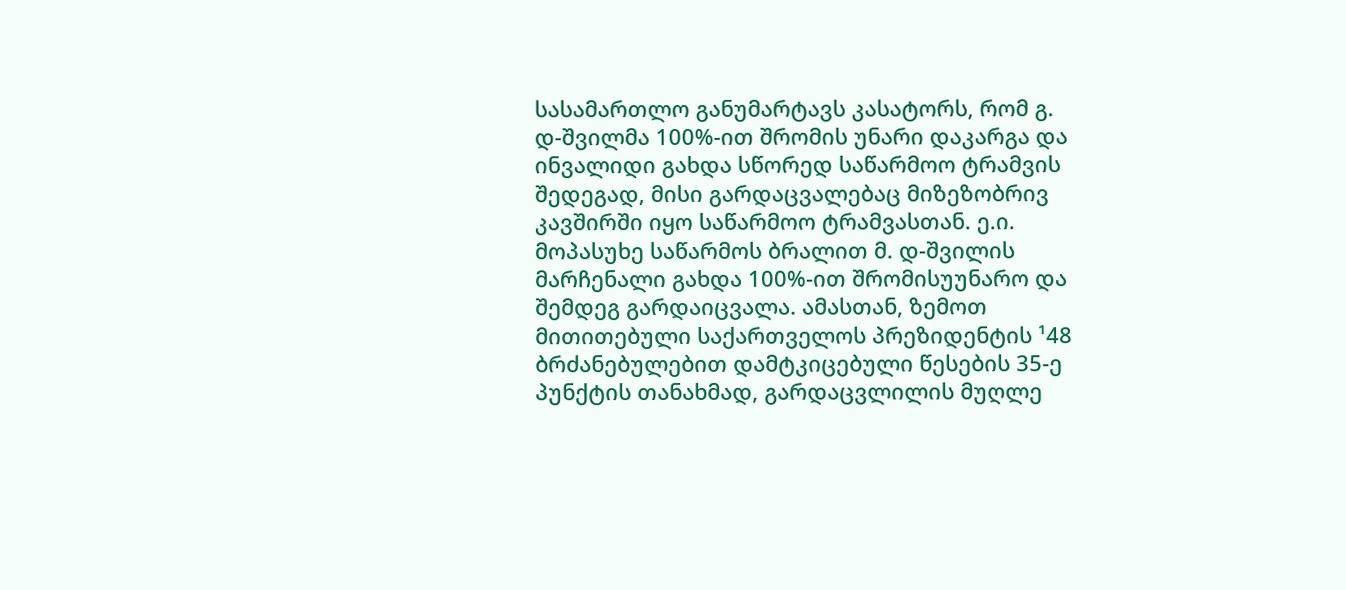სასამართლო განუმარტავს კასატორს, რომ გ. დ-შვილმა 100%-ით შრომის უნარი დაკარგა და ინვალიდი გახდა სწორედ საწარმოო ტრამვის შედეგად, მისი გარდაცვალებაც მიზეზობრივ კავშირში იყო საწარმოო ტრამვასთან. ე.ი. მოპასუხე საწარმოს ბრალით მ. დ-შვილის მარჩენალი გახდა 100%-ით შრომისუუნარო და შემდეგ გარდაიცვალა. ამასთან, ზემოთ მითითებული საქართველოს პრეზიდენტის ¹48 ბრძანებულებით დამტკიცებული წესების 35-ე პუნქტის თანახმად, გარდაცვლილის მუღლე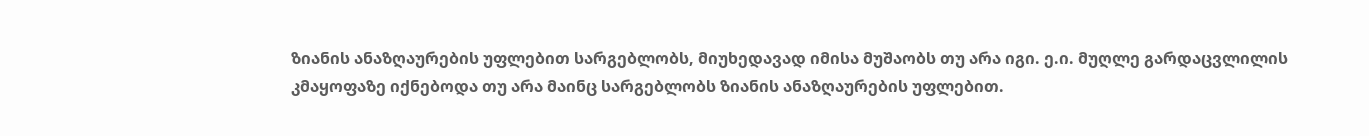ზიანის ანაზღაურების უფლებით სარგებლობს, მიუხედავად იმისა მუშაობს თუ არა იგი. ე.ი. მუღლე გარდაცვლილის კმაყოფაზე იქნებოდა თუ არა მაინც სარგებლობს ზიანის ანაზღაურების უფლებით.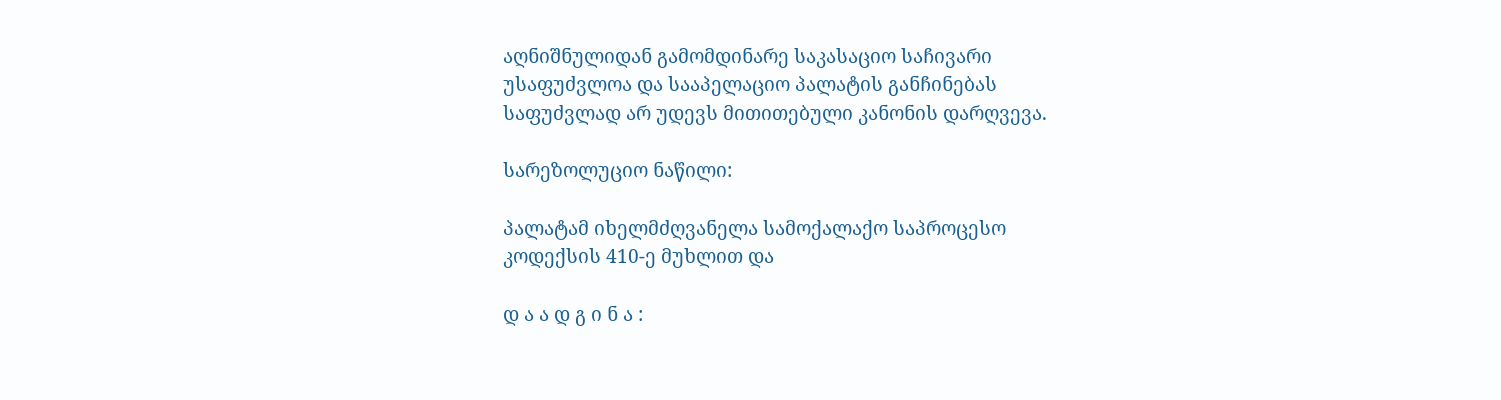აღნიშნულიდან გამომდინარე საკასაციო საჩივარი უსაფუძვლოა და სააპელაციო პალატის განჩინებას საფუძვლად არ უდევს მითითებული კანონის დარღვევა.

სარეზოლუციო ნაწილი:

პალატამ იხელმძღვანელა სამოქალაქო საპროცესო კოდექსის 410-ე მუხლით და

დ ა ა დ გ ი ნ ა :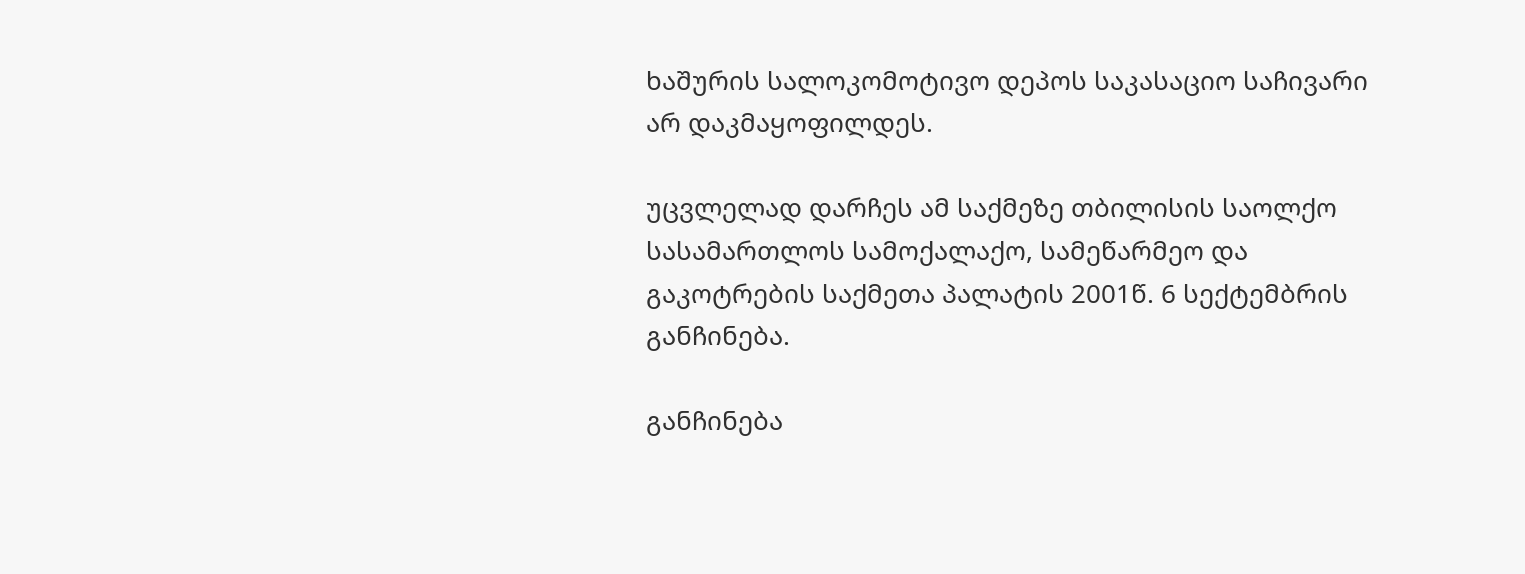ხაშურის სალოკომოტივო დეპოს საკასაციო საჩივარი არ დაკმაყოფილდეს.

უცვლელად დარჩეს ამ საქმეზე თბილისის საოლქო სასამართლოს სამოქალაქო, სამეწარმეო და გაკოტრების საქმეთა პალატის 2001წ. 6 სექტემბრის განჩინება.

განჩინება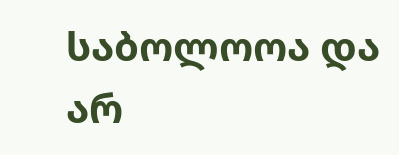საბოლოოა და არ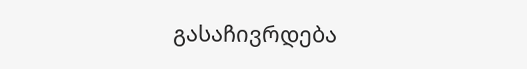გასაჩივრდება